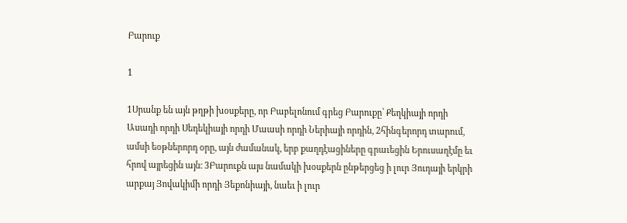Բարուք

1

1Սրանք են այն թղթի խօսքերը, որ Բաբելոնում գրեց Բարուքը՝ Քեղկիայի որդի Ասադի որդի Սեդեկիայի որդի Մաասի որդի Ներիայի որդին, 2հինգերորդ տարում, ամսի եօթներորդ օրը, այն ժամանակ, երբ քաղդէացիները գրաւեցին Երուսաղէմը եւ հրով այրեցին այն։ 3Բարուքն այս նամակի խօսքերն ընթերցեց ի լուր Յուդայի երկրի արքայ Յովակիմի որդի Յեքոնիայի, նաեւ ի լուր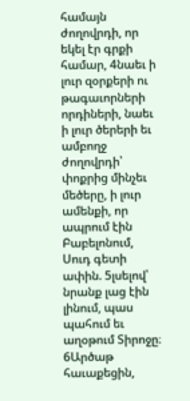համայն ժողովրդի, որ եկել էր գրքի համար, 4նաեւ ի լուր զօրքերի ու թագաւորների որդիների, նաեւ ի լուր ծերերի եւ ամբողջ ժողովրդի՝ փոքրից մինչեւ մեծերը, ի լուր ամենքի, որ ապրում էին Բաբելոնում, Սուդ գետի ափին. 5լսելով՝ նրանք լաց էին լինում, պաս պահում եւ աղօթում Տիրոջը։ 6Արծաթ հաւաքեցին,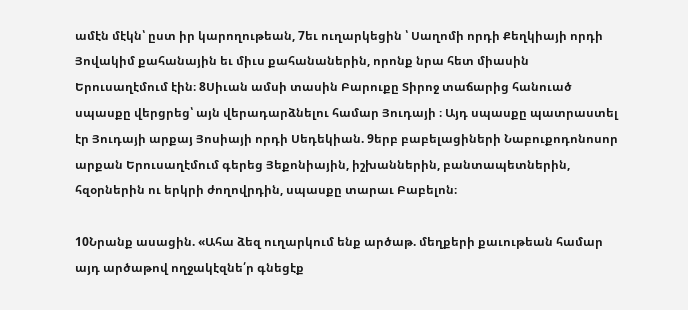ամէն մէկն՝ ըստ իր կարողութեան, 7եւ ուղարկեցին ՝ Սաղոմի որդի Քեղկիայի որդի Յովակիմ քահանային եւ միւս քահանաներին, որոնք նրա հետ միասին Երուսաղէմում էին։ 8Սիւան ամսի տասին Բարուքը Տիրոջ տաճարից հանուած սպասքը վերցրեց՝ այն վերադարձնելու համար Յուդայի ։ Այդ սպասքը պատրաստել էր Յուդայի արքայ Յոսիայի որդի Սեդեկիան. 9երբ բաբելացիների Նաբուքոդոնոսոր արքան Երուսաղէմում գերեց Յեքոնիային, իշխաններին, բանտապետներին, հզօրներին ու երկրի ժողովրդին, սպասքը տարաւ Բաբելոն։

10Նրանք ասացին. «Ահա ձեզ ուղարկում ենք արծաթ. մեղքերի քաւութեան համար այդ արծաթով ողջակէզնե՛ր գնեցէք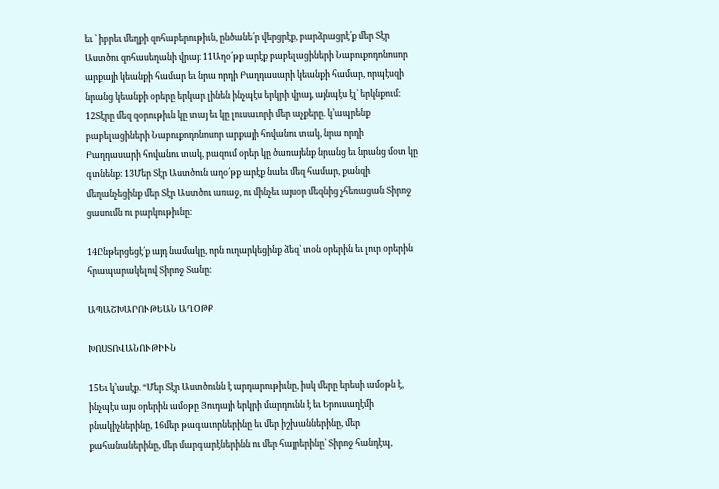եւ ՝ իբրեւ մեղքի զոհաբերութիւն, ընծանե՛ր վերցրէք, բարձրացրէ՛ք մեր Տէր Աստծու զոհասեղանի վրայ։ 11Աղօ՛թք արէք բաբելացիների Նաբուքոդոնոսոր արքայի կեանքի համար եւ նրա որդի Բաղդասարի կեանքի համար, որպէսզի նրանց կեանքի օրերը երկար լինեն ինչպէս երկրի վրայ, այնպէս էլ՝ երկնքում։ 12Տէրը մեզ զօրութիւն կը տայ եւ կը լուսաւորի մեր աչքերը. կ’ապրենք բաբելացիների Նաբուքոդոնոսոր արքայի հովանու տակ, նրա որդի Բաղդասարի հովանու տակ, բազում օրեր կը ծառայենք նրանց եւ նրանց մօտ կը գտնենք։ 13Մեր Տէր Աստծուն աղօ՛թք արէք նաեւ մեզ համար, քանզի մեղանչեցինք մեր Տէր Աստծու առաջ, ու մինչեւ այսօր մեզնից չհեռացան Տիրոջ ցասումն ու բարկութիւնը։

14Ընթերցեցէ՛ք այդ նամակը, որն ուղարկեցինք ձեզ՝ տօն օրերին եւ լուր օրերին հրապարակելով Տիրոջ Տանը։

ԱՊԱՇԽԱՐՈՒԹԵԱՆ ԱՂՕԹՔ

ԽՈՍՏՈՎԱՆՈՒԹԻՒՆ

15Եւ կ’ասէք. “Մեր Տէր Աստծունն է արդարութիւնը, իսկ մերը երեսի ամօթն է, ինչպէս այս օրերին ամօթը Յուդայի երկրի մարդունն է եւ Երուսաղէմի բնակիչներինը, 16մեր թագաւորներինը եւ մեր իշխաններինը, մեր քահանաներինը, մեր մարգարէներինն ու մեր հայրերինը՝ Տիրոջ հանդէպ,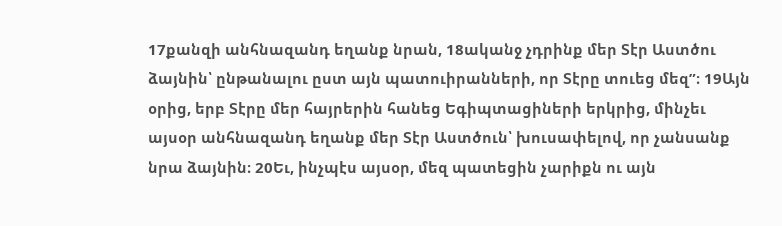17քանզի անհնազանդ եղանք նրան, 18ականջ չդրինք մեր Տէր Աստծու ձայնին՝ ընթանալու ըստ այն պատուիրանների, որ Տէրը տուեց մեզ”։ 19Այն օրից, երբ Տէրը մեր հայրերին հանեց Եգիպտացիների երկրից, մինչեւ այսօր անհնազանդ եղանք մեր Տէր Աստծուն՝ խուսափելով, որ չանսանք նրա ձայնին։ 20Եւ, ինչպէս այսօր, մեզ պատեցին չարիքն ու այն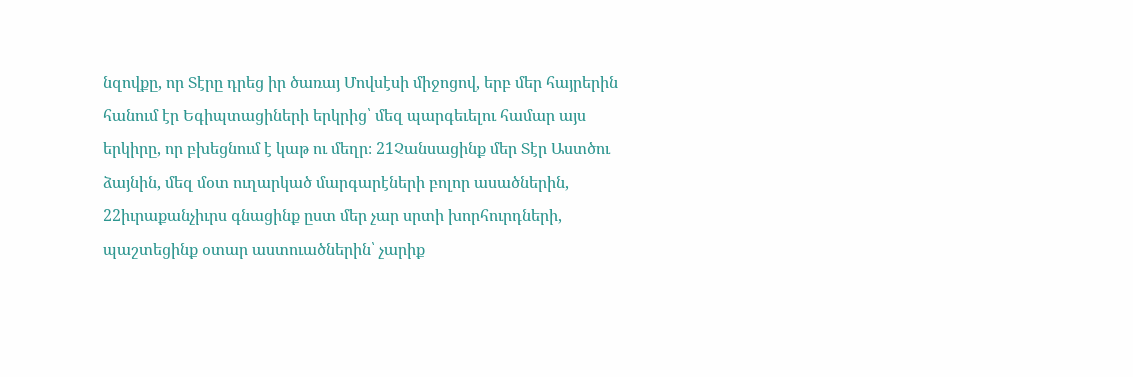նզովքը, որ Տէրը դրեց իր ծառայ Մովսէսի միջոցով, երբ մեր հայրերին հանում էր Եգիպտացիների երկրից՝ մեզ պարգեւելու համար այս երկիրը, որ բխեցնում է կաթ ու մեղր։ 21Չանսացինք մեր Տէր Աստծու ձայնին, մեզ մօտ ուղարկած մարգարէների բոլոր ասածներին, 22իւրաքանչիւրս գնացինք ըստ մեր չար սրտի խորհուրդների, պաշտեցինք օտար աստուածներին՝ չարիք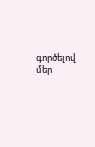գործելով մեր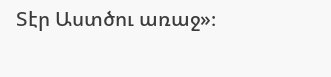Տէր Աստծու առաջ»։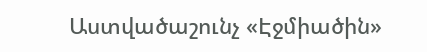Աստվածաշունչ «Էջմիածին»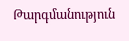Թարգմանություն